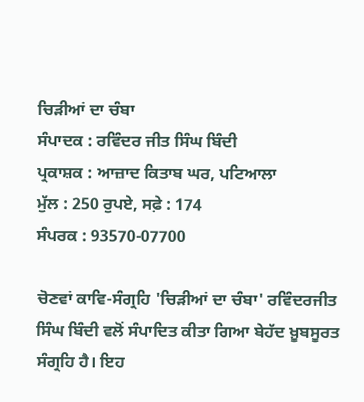ਚਿੜੀਆਂ ਦਾ ਚੰਬਾ
ਸੰਪਾਦਕ : ਰਵਿੰਦਰ ਜੀਤ ਸਿੰਘ ਬਿੰਦੀ
ਪ੍ਰਕਾਸ਼ਕ : ਆਜ਼ਾਦ ਕਿਤਾਬ ਘਰ, ਪਟਿਆਲਾ
ਮੁੱਲ : 250 ਰੁਪਏ, ਸਫ਼ੇ : 174
ਸੰਪਰਕ : 93570-07700

ਚੋਣਵਾਂ ਕਾਵਿ-ਸੰਗ੍ਰਹਿ 'ਚਿੜੀਆਂ ਦਾ ਚੰਬਾ' ਰਵਿੰਦਰਜੀਤ ਸਿੰਘ ਬਿੰਦੀ ਵਲੋਂ ਸੰਪਾਦਿਤ ਕੀਤਾ ਗਿਆ ਬੇਹੱਦ ਖ਼ੂਬਸੂਰਤ ਸੰਗ੍ਰਹਿ ਹੈ। ਇਹ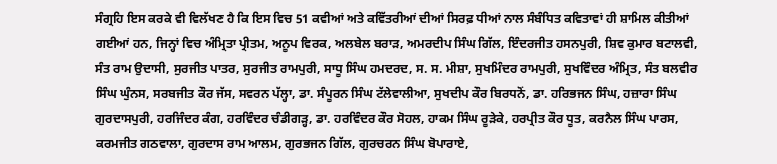ਸੰਗ੍ਰਹਿ ਇਸ ਕਰਕੇ ਵੀ ਵਿਲੱਖਣ ਹੈ ਕਿ ਇਸ ਵਿਚ 51 ਕਵੀਆਂ ਅਤੇ ਕਵਿੱਤਰੀਆਂ ਦੀਆਂ ਸਿਰਫ਼ ਧੀਆਂ ਨਾਲ ਸੰਬੰਧਿਤ ਕਵਿਤਾਵਾਂ ਹੀ ਸ਼ਾਮਿਲ ਕੀਤੀਆਂ ਗਈਆਂ ਹਨ, ਜਿਨ੍ਹਾਂ ਵਿਚ ਅੰਮ੍ਰਿਤਾ ਪ੍ਰੀਤਮ, ਅਨੂਪ ਵਿਰਕ, ਅਲਬੇਲ ਬਰਾੜ, ਅਮਰਦੀਪ ਸਿੰਘ ਗਿੱਲ, ਇੰਦਰਜੀਤ ਹਸਨਪੁਰੀ, ਸ਼ਿਵ ਕੁਮਾਰ ਬਟਾਲਵੀ, ਸੰਤ ਰਾਮ ਉਦਾਸੀ, ਸੁਰਜੀਤ ਪਾਤਰ, ਸੁਰਜੀਤ ਰਾਮਪੁਰੀ, ਸਾਧੂ ਸਿੰਘ ਹਮਦਰਦ, ਸ. ਸ. ਮੀਸ਼ਾ, ਸੁਖਮਿੰਦਰ ਰਾਮਪੁਰੀ, ਸੁਖਵਿੰਦਰ ਅੰਮ੍ਰਿਤ, ਸੰਤ ਬਲਵੀਰ ਸਿੰਘ ਘੁੰਨਸ, ਸਰਬਜੀਤ ਕੌਰ ਜੱਸ, ਸਵਰਨ ਪੱਲ੍ਹਾ, ਡਾ. ਸੰਪੂਰਨ ਸਿੰਘ ਟੱਲੇਵਾਲੀਆ, ਸੁਖਦੀਪ ਕੌਰ ਬਿਰਧਨੋਂ, ਡਾ. ਹਰਿਭਜਨ ਸਿੰਘ, ਹਜ਼ਾਰਾ ਸਿੰਘ ਗੁਰਦਾਸਪੁਰੀ, ਹਰਜਿੰਦਰ ਕੰਗ, ਹਰਵਿੰਦਰ ਚੰਡੀਗੜ੍ਹ, ਡਾ. ਹਰਵਿੰਦਰ ਕੌਰ ਸੋਹਲ, ਹਾਕਮ ਸਿੰਘ ਰੂੜੇਕੇ, ਹਰਪ੍ਰੀਤ ਕੌਰ ਧੂਤ, ਕਰਨੈਲ ਸਿੰਘ ਪਾਰਸ, ਕਰਮਜੀਤ ਗਠਵਾਲਾ, ਗੁਰਦਾਸ ਰਾਮ ਆਲਮ, ਗੁਰਭਜਨ ਗਿੱਲ, ਗੁਰਚਰਨ ਸਿੰਘ ਬੋਪਾਰਾਏ,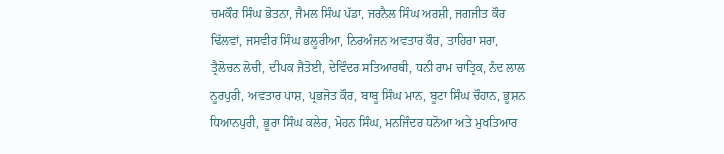ਚਮਕੌਰ ਸਿੰਘ ਭੋਤਨਾ, ਜੈਮਲ ਸਿੰਘ ਪੱਡਾ, ਜਰਨੈਲ ਸਿੰਘ ਅਰਸ਼ੀ, ਜਗਜੀਤ ਕੌਰ ਢਿੱਲਵਾਂ, ਜਸਵੀਰ ਸਿੰਘ ਭਲੂਰੀਆ, ਨਿਰਅੰਜਨ ਅਵਤਾਰ ਕੌਰ, ਤਾਹਿਰਾ ਸਰਾ, ਤ੍ਰੈਲੋਚਨ ਲੋਚੀ, ਦੀਪਕ ਜੈਤੋਈ, ਦੇਵਿੰਦਰ ਸਤਿਆਰਥੀ, ਧਨੀ ਰਾਮ ਚਾਤ੍ਰਿਕ, ਨੰਦ ਲਾਲ ਨੂਰਪੁਰੀ, ਅਵਤਾਰ ਪਾਸ਼, ਪ੍ਰਭਜੋਤ ਕੌਰ, ਬਾਬੂ ਸਿੰਘ ਮਾਨ, ਬੂਟਾ ਸਿੰਘ ਚੌਹਾਨ, ਭੂਸ਼ਨ ਧਿਆਨਪੁਰੀ, ਭੂਰਾ ਸਿੰਘ ਕਲੇਰ, ਮੋਹਨ ਸਿੰਘ, ਮਨਜਿੰਦਰ ਧਨੋਆ ਅਤੇ ਮੁਖਤਿਆਰ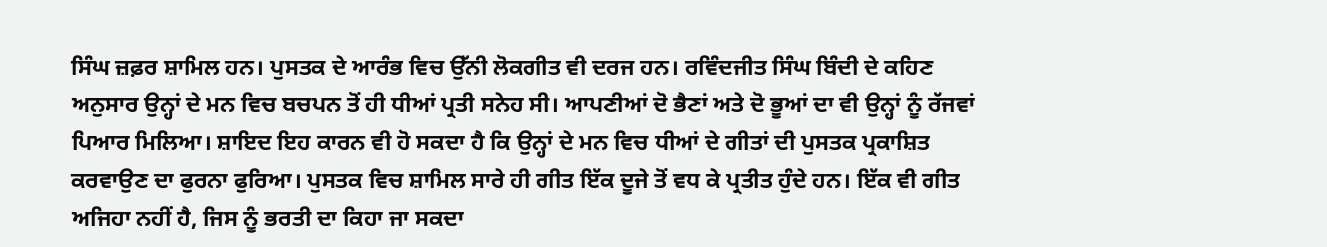ਸਿੰਘ ਜ਼ਫ਼ਰ ਸ਼ਾਮਿਲ ਹਨ। ਪੁਸਤਕ ਦੇ ਆਰੰਭ ਵਿਚ ਉੱਨੀ ਲੋਕਗੀਤ ਵੀ ਦਰਜ ਹਨ। ਰਵਿੰਦਜੀਤ ਸਿੰਘ ਬਿੰਦੀ ਦੇ ਕਹਿਣ ਅਨੁਸਾਰ ਉਨ੍ਹਾਂ ਦੇ ਮਨ ਵਿਚ ਬਚਪਨ ਤੋਂ ਹੀ ਧੀਆਂ ਪ੍ਰਤੀ ਸਨੇਹ ਸੀ। ਆਪਣੀਆਂ ਦੋ ਭੈਣਾਂ ਅਤੇ ਦੋ ਭੂਆਂ ਦਾ ਵੀ ਉਨ੍ਹਾਂ ਨੂੰ ਰੱਜਵਾਂ ਪਿਆਰ ਮਿਲਿਆ। ਸ਼ਾਇਦ ਇਹ ਕਾਰਨ ਵੀ ਹੋ ਸਕਦਾ ਹੈ ਕਿ ਉਨ੍ਹਾਂ ਦੇ ਮਨ ਵਿਚ ਧੀਆਂ ਦੇ ਗੀਤਾਂ ਦੀ ਪੁਸਤਕ ਪ੍ਰਕਾਸ਼ਿਤ ਕਰਵਾਉਣ ਦਾ ਫੁਰਨਾ ਫੁਰਿਆ। ਪੁਸਤਕ ਵਿਚ ਸ਼ਾਮਿਲ ਸਾਰੇ ਹੀ ਗੀਤ ਇੱਕ ਦੂਜੇ ਤੋਂ ਵਧ ਕੇ ਪ੍ਰਤੀਤ ਹੁੰਦੇ ਹਨ। ਇੱਕ ਵੀ ਗੀਤ ਅਜਿਹਾ ਨਹੀਂ ਹੈ, ਜਿਸ ਨੂੰ ਭਰਤੀ ਦਾ ਕਿਹਾ ਜਾ ਸਕਦਾ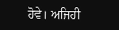ਹੋਵੇ। ਅਜਿਹੀ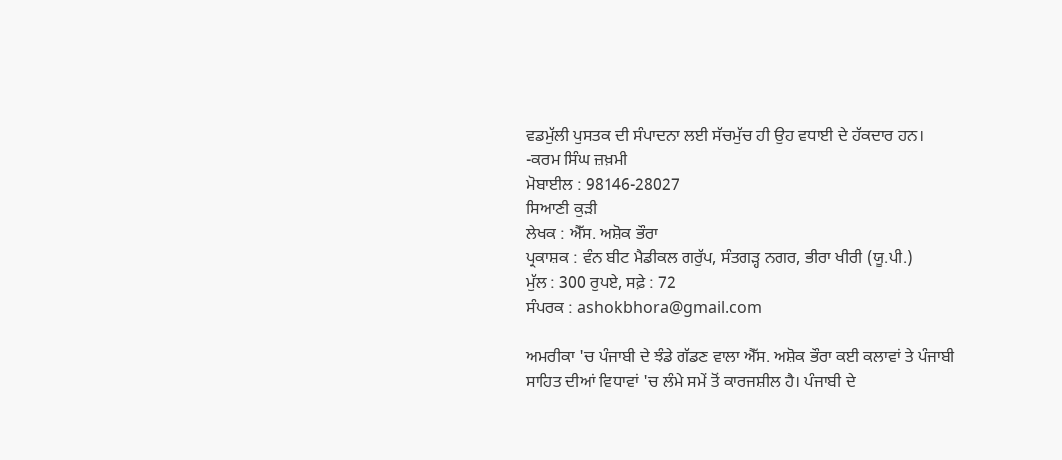ਵਡਮੁੱਲੀ ਪੁਸਤਕ ਦੀ ਸੰਪਾਦਨਾ ਲਈ ਸੱਚਮੁੱਚ ਹੀ ਉਹ ਵਧਾਈ ਦੇ ਹੱਕਦਾਰ ਹਨ।
-ਕਰਮ ਸਿੰਘ ਜ਼ਖ਼ਮੀ
ਮੋਬਾਈਲ : 98146-28027
ਸਿਆਣੀ ਕੁੜੀ
ਲੇਖਕ : ਐੱਸ. ਅਸ਼ੋਕ ਭੌਰਾ
ਪ੍ਰਕਾਸ਼ਕ : ਵੰਨ ਬੀਟ ਮੈਡੀਕਲ ਗਰੁੱਪ, ਸੰਤਗੜ੍ਹ ਨਗਰ, ਭੀਰਾ ਖੀਰੀ (ਯੂ.ਪੀ.)
ਮੁੱਲ : 300 ਰੁਪਏ, ਸਫ਼ੇ : 72
ਸੰਪਰਕ : ashokbhora@gmail.com

ਅਮਰੀਕਾ 'ਚ ਪੰਜਾਬੀ ਦੇ ਝੰਡੇ ਗੱਡਣ ਵਾਲਾ ਐੱਸ. ਅਸ਼ੋਕ ਭੌਰਾ ਕਈ ਕਲਾਵਾਂ ਤੇ ਪੰਜਾਬੀ ਸਾਹਿਤ ਦੀਆਂ ਵਿਧਾਵਾਂ 'ਚ ਲੰਮੇ ਸਮੇਂ ਤੋਂ ਕਾਰਜਸ਼ੀਲ ਹੈ। ਪੰਜਾਬੀ ਦੇ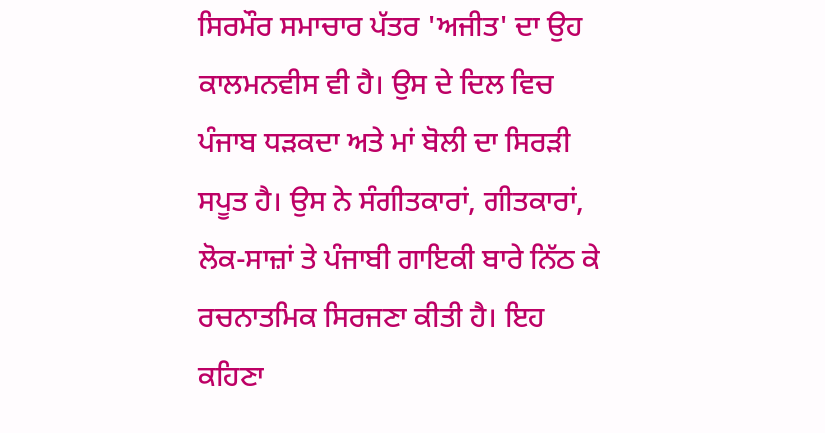ਸਿਰਮੌਰ ਸਮਾਚਾਰ ਪੱਤਰ 'ਅਜੀਤ' ਦਾ ਉਹ ਕਾਲਮਨਵੀਸ ਵੀ ਹੈ। ਉਸ ਦੇ ਦਿਲ ਵਿਚ ਪੰਜਾਬ ਧੜਕਦਾ ਅਤੇ ਮਾਂ ਬੋਲੀ ਦਾ ਸਿਰੜੀ ਸਪੂਤ ਹੈ। ਉਸ ਨੇ ਸੰਗੀਤਕਾਰਾਂ, ਗੀਤਕਾਰਾਂ, ਲੋਕ-ਸਾਜ਼ਾਂ ਤੇ ਪੰਜਾਬੀ ਗਾਇਕੀ ਬਾਰੇ ਨਿੱਠ ਕੇ ਰਚਨਾਤਮਿਕ ਸਿਰਜਣਾ ਕੀਤੀ ਹੈ। ਇਹ ਕਹਿਣਾ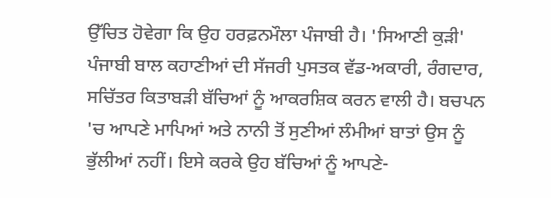ਉੱਚਿਤ ਹੋਵੇਗਾ ਕਿ ਉਹ ਹਰਫ਼ਨਮੌਲਾ ਪੰਜਾਬੀ ਹੈ। 'ਸਿਆਣੀ ਕੁੜੀ' ਪੰਜਾਬੀ ਬਾਲ ਕਹਾਣੀਆਂ ਦੀ ਸੱਜਰੀ ਪੁਸਤਕ ਵੱਡ-ਅਕਾਰੀ, ਰੰਗਦਾਰ, ਸਚਿੱਤਰ ਕਿਤਾਬੜੀ ਬੱਚਿਆਂ ਨੂੰ ਆਕਰਸ਼ਿਕ ਕਰਨ ਵਾਲੀ ਹੈ। ਬਚਪਨ 'ਚ ਆਪਣੇ ਮਾਪਿਆਂ ਅਤੇ ਨਾਨੀ ਤੋਂ ਸੁਣੀਆਂ ਲੰਮੀਆਂ ਬਾਤਾਂ ਉਸ ਨੂੰ ਭੁੱਲੀਆਂ ਨਹੀਂ। ਇਸੇ ਕਰਕੇ ਉਹ ਬੱਚਿਆਂ ਨੂੰ ਆਪਣੇ-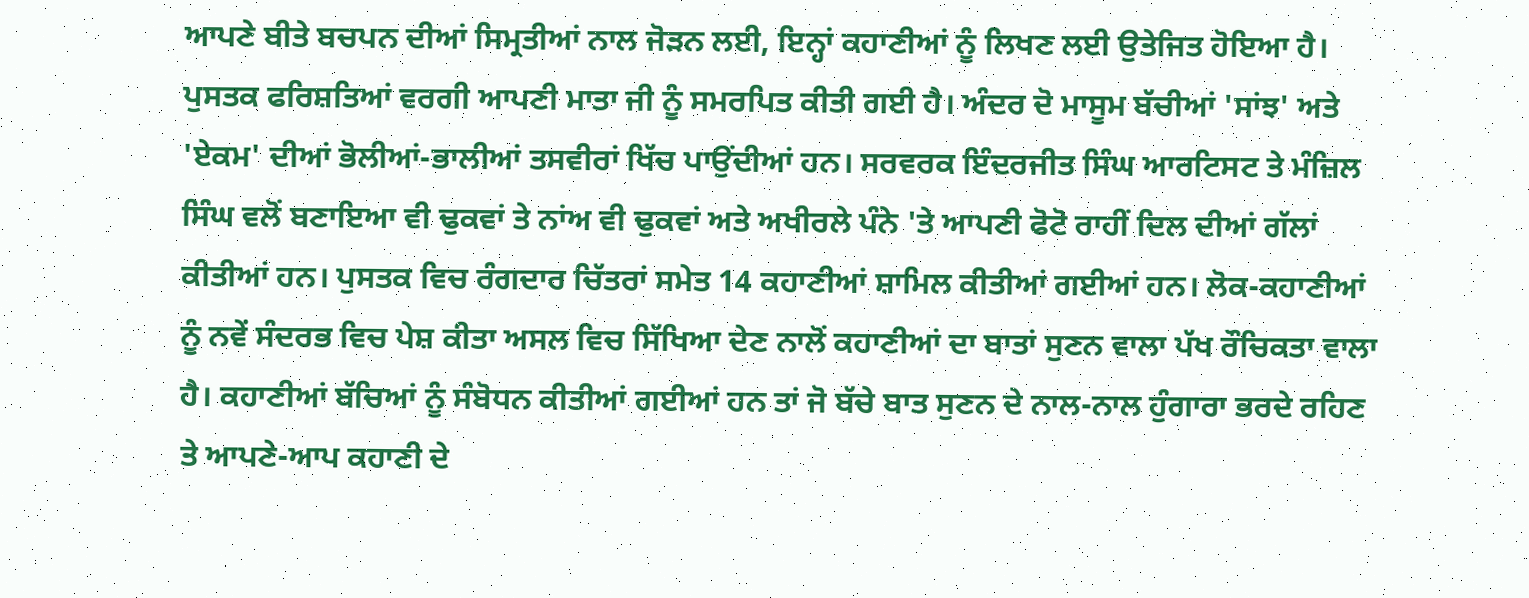ਆਪਣੇ ਬੀਤੇ ਬਚਪਨ ਦੀਆਂ ਸਿਮ੍ਰਤੀਆਂ ਨਾਲ ਜੋੜਨ ਲਈ, ਇਨ੍ਹਾਂ ਕਹਾਣੀਆਂ ਨੂੰ ਲਿਖਣ ਲਈ ਉਤੇਜਿਤ ਹੋਇਆ ਹੈ। ਪੁਸਤਕ ਫਰਿਸ਼ਤਿਆਂ ਵਰਗੀ ਆਪਣੀ ਮਾਤਾ ਜੀ ਨੂੰ ਸਮਰਪਿਤ ਕੀਤੀ ਗਈ ਹੈ। ਅੰਦਰ ਦੋ ਮਾਸੂਮ ਬੱਚੀਆਂ 'ਸਾਂਝ' ਅਤੇ 'ਏਕਮ' ਦੀਆਂ ਭੋਲੀਆਂ-ਭਾਲੀਆਂ ਤਸਵੀਰਾਂ ਖਿੱਚ ਪਾਉਂਦੀਆਂ ਹਨ। ਸਰਵਰਕ ਇੰਦਰਜੀਤ ਸਿੰਘ ਆਰਟਿਸਟ ਤੇ ਮੰਜ਼ਿਲ ਸਿੰਘ ਵਲੋਂ ਬਣਾਇਆ ਵੀ ਢੁਕਵਾਂ ਤੇ ਨਾਂਅ ਵੀ ਢੁਕਵਾਂ ਅਤੇ ਅਖੀਰਲੇ ਪੰਨੇ 'ਤੇ ਆਪਣੀ ਫੋਟੋ ਰਾਹੀਂ ਦਿਲ ਦੀਆਂ ਗੱਲਾਂ ਕੀਤੀਆਂ ਹਨ। ਪੁਸਤਕ ਵਿਚ ਰੰਗਦਾਰ ਚਿੱਤਰਾਂ ਸਮੇਤ 14 ਕਹਾਣੀਆਂ ਸ਼ਾਮਿਲ ਕੀਤੀਆਂ ਗਈਆਂ ਹਨ। ਲੋਕ-ਕਹਾਣੀਆਂ ਨੂੰ ਨਵੇਂ ਸੰਦਰਭ ਵਿਚ ਪੇਸ਼ ਕੀਤਾ ਅਸਲ ਵਿਚ ਸਿੱਖਿਆ ਦੇਣ ਨਾਲੋਂ ਕਹਾਣੀਆਂ ਦਾ ਬਾਤਾਂ ਸੁਣਨ ਵਾਲਾ ਪੱਖ ਰੌਚਿਕਤਾ ਵਾਲਾ ਹੈ। ਕਹਾਣੀਆਂ ਬੱਚਿਆਂ ਨੂੰ ਸੰਬੋਧਨ ਕੀਤੀਆਂ ਗਈਆਂ ਹਨ ਤਾਂ ਜੋ ਬੱਚੇ ਬਾਤ ਸੁਣਨ ਦੇ ਨਾਲ-ਨਾਲ ਹੁੰਗਾਰਾ ਭਰਦੇ ਰਹਿਣ ਤੇ ਆਪਣੇ-ਆਪ ਕਹਾਣੀ ਦੇ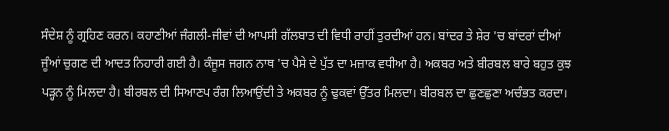ਸੰਦੇਸ਼ ਨੂੰ ਗ੍ਰਹਿਣ ਕਰਨ। ਕਹਾਣੀਆਂ ਜੰਗਲੀ-ਜੀਵਾਂ ਦੀ ਆਪਸੀ ਗੱਲਬਾਤ ਦੀ ਵਿਧੀ ਰਾਹੀਂ ਤੁਰਦੀਆਂ ਹਨ। ਬਾਂਦਰ ਤੇ ਸ਼ੇਰ 'ਚ ਬਾਂਦਰਾਂ ਦੀਆਂ ਜੂੰਆਂ ਚੁਗਣ ਦੀ ਆਦਤ ਨਿਹਾਰੀ ਗਈ ਹੈ। ਕੰਜੂਸ ਜਗਨ ਨਾਥ 'ਚ ਪੈਸੇ ਦੇ ਪੁੱਤ ਦਾ ਮਜ਼ਾਕ ਵਧੀਆ ਹੈ। ਅਕਬਰ ਅਤੇ ਬੀਰਬਲ ਬਾਰੇ ਬਹੁਤ ਕੁਝ ਪੜ੍ਹਨ ਨੂੰ ਮਿਲਦਾ ਹੈ। ਬੀਰਬਲ ਦੀ ਸਿਆਣਪ ਰੰਗ ਲਿਆਉਂਦੀ ਤੇ ਅਕਬਰ ਨੂੰ ਢੁਕਵਾਂ ਉੱਤਰ ਮਿਲਦਾ। ਬੀਰਬਲ ਦਾ ਛੁਣਛੁਣਾ ਅਚੰਭਤ ਕਰਦਾ।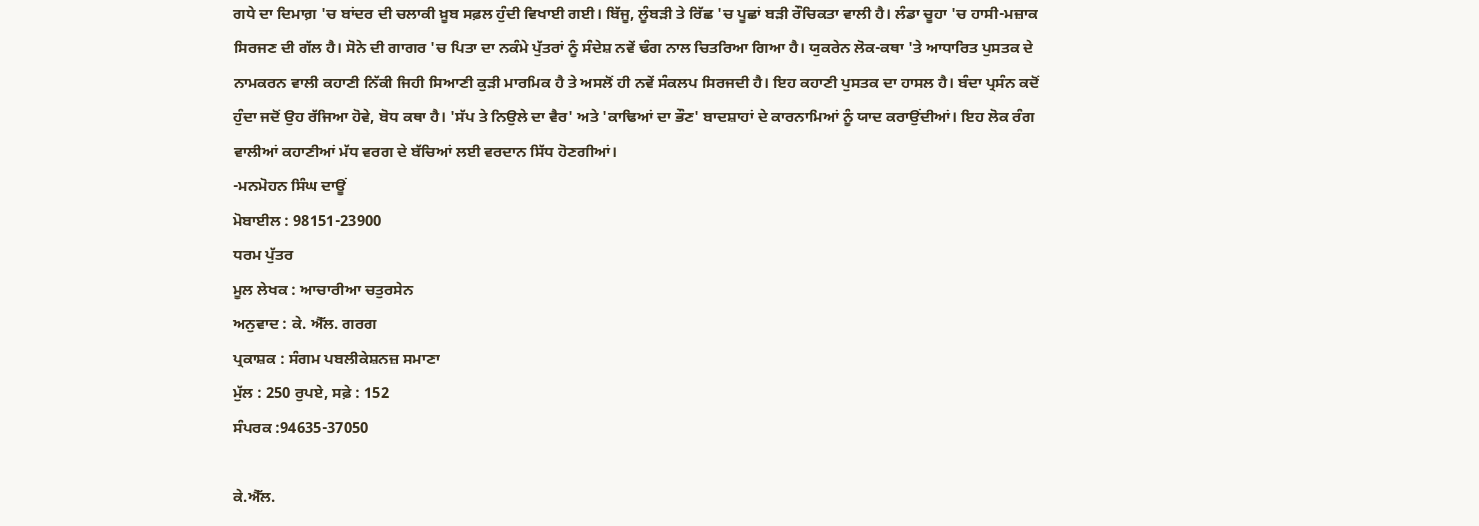ਗਧੇ ਦਾ ਦਿਮਾਗ਼ 'ਚ ਬਾਂਦਰ ਦੀ ਚਲਾਕੀ ਖ਼ੂਬ ਸਫ਼ਲ ਹੁੰਦੀ ਵਿਖਾਈ ਗਈ। ਬਿੱਜੂ, ਲੂੰਬੜੀ ਤੇ ਰਿੱਛ 'ਚ ਪੂਛਾਂ ਬੜੀ ਰੌਚਿਕਤਾ ਵਾਲੀ ਹੈ। ਲੰਡਾ ਚੂਹਾ 'ਚ ਹਾਸੀ-ਮਜ਼ਾਕ ਸਿਰਜਣ ਦੀ ਗੱਲ ਹੈ। ਸੋਨੇ ਦੀ ਗਾਗਰ 'ਚ ਪਿਤਾ ਦਾ ਨਕੰਮੇ ਪੁੱਤਰਾਂ ਨੂੰ ਸੰਦੇਸ਼ ਨਵੇਂ ਢੰਗ ਨਾਲ ਚਿਤਰਿਆ ਗਿਆ ਹੈ। ਯੁਕਰੇਨ ਲੋਕ-ਕਥਾ 'ਤੇ ਆਧਾਰਿਤ ਪੁਸਤਕ ਦੇ ਨਾਮਕਰਨ ਵਾਲੀ ਕਹਾਣੀ ਨਿੱਕੀ ਜਿਹੀ ਸਿਆਣੀ ਕੁੜੀ ਮਾਰਮਿਕ ਹੈ ਤੇ ਅਸਲੋਂ ਹੀ ਨਵੇਂ ਸੰਕਲਪ ਸਿਰਜਦੀ ਹੈ। ਇਹ ਕਹਾਣੀ ਪੁਸਤਕ ਦਾ ਹਾਸਲ ਹੈ। ਬੰਦਾ ਪ੍ਰਸੰਨ ਕਦੋਂ ਹੁੰਦਾ ਜਦੋਂ ਉਹ ਰੱਜਿਆ ਹੋਵੇ, ਬੋਧ ਕਥਾ ਹੈ। 'ਸੱਪ ਤੇ ਨਿਉਲੇ ਦਾ ਵੈਰ' ਅਤੇ 'ਕਾਢਿਆਂ ਦਾ ਭੌਣ' ਬਾਦਸ਼ਾਹਾਂ ਦੇ ਕਾਰਨਾਮਿਆਂ ਨੂੰ ਯਾਦ ਕਰਾਉਂਦੀਆਂ। ਇਹ ਲੋਕ ਰੰਗ ਵਾਲੀਆਂ ਕਹਾਣੀਆਂ ਮੱਧ ਵਰਗ ਦੇ ਬੱਚਿਆਂ ਲਈ ਵਰਦਾਨ ਸਿੱਧ ਹੋਣਗੀਆਂ।
-ਮਨਮੋਹਨ ਸਿੰਘ ਦਾਊਂ
ਮੋਬਾਈਲ : 98151-23900
ਧਰਮ ਪੁੱਤਰ
ਮੂਲ ਲੇਖਕ : ਆਚਾਰੀਆ ਚਤੁਰਸੇਨ
ਅਨੁਵਾਦ : ਕੇ. ਐੱਲ. ਗਰਗ
ਪ੍ਰਕਾਸ਼ਕ : ਸੰਗਮ ਪਬਲੀਕੇਸ਼ਨਜ਼ ਸਮਾਣਾ
ਮੁੱਲ : 250 ਰੁਪਏ, ਸਫ਼ੇ : 152
ਸੰਪਰਕ :94635-37050

ਕੇ.ਐੱਲ.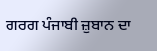ਗਰਗ ਪੰਜਾਬੀ ਜ਼ੁਬਾਨ ਦਾ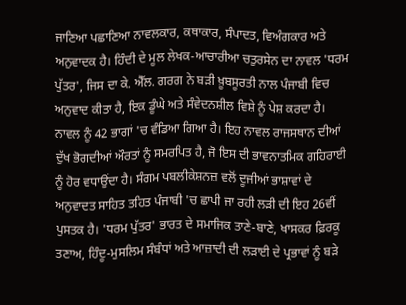ਜਾਣਿਆ ਪਛਾਣਿਆ ਨਾਵਲਕਾਰ, ਕਥਾਕਾਰ, ਸੰਪਾਦਤ, ਵਿਅੰਗਕਾਰ ਅਤੇ ਅਨੁਵਾਦਕ ਹੈ। ਹਿੰਦੀ ਦੇ ਮੂਲ ਲੇਖਕ-ਆਚਾਰੀਆ ਚਤੁਰਸੇਨ ਦਾ ਨਾਵਲ 'ਧਰਮ ਪੁੱਤਰ', ਜਿਸ ਦਾ ਕੇ. ਐੱਲ. ਗਰਗ ਨੇ ਬੜੀ ਖ਼ੂਬਸੂਰਤੀ ਨਾਲ ਪੰਜਾਬੀ ਵਿਚ ਅਨੁਵਾਦ ਕੀਤਾ ਹੈ, ਇਕ ਡੂੰਘੇ ਅਤੇ ਸੰਵੇਦਨਸ਼ੀਲ ਵਿਸ਼ੇ ਨੂੰ ਪੇਸ਼ ਕਰਦਾ ਹੈ। ਨਾਵਲ ਨੂੰ 42 ਭਾਗਾਂ 'ਚ ਵੰਡਿਆ ਗਿਆ ਹੈ। ਇਹ ਨਾਵਲ ਰਾਜਸਥਾਨ ਦੀਆਂ ਦੁੱਖ ਭੋਗਦੀਆਂ ਔਰਤਾਂ ਨੂੰ ਸਮਰਪਿਤ ਹੈ, ਜੋ ਇਸ ਦੀ ਭਾਵਨਾਤਮਿਕ ਗਹਿਰਾਈ ਨੂੰ ਹੋਰ ਵਧਾਉਂਦਾ ਹੈ। ਸੰਗਮ ਪਬਲੀਕੇਸ਼ਨਜ਼ ਵਲੋਂ ਦੂਜੀਆਂ ਭਾਸ਼ਾਵਾਂ ਦੇ ਅਨੁਵਾਦਤ ਸਾਹਿਤ ਤਹਿਤ ਪੰਜਾਬੀ 'ਚ ਛਾਪੀ ਜਾ ਰਹੀ ਲੜੀ ਦੀ ਇਹ 26ਵੀਂ ਪੁਸਤਕ ਹੈ। 'ਧਰਮ ਪੁੱਤਰ' ਭਾਰਤ ਦੇ ਸਮਾਜਿਕ ਤਾਣੇ-ਬਾਣੇ, ਖਾਸਕਰ ਫ਼ਿਰਕੂ ਤਣਾਅ, ਹਿੰਦੂ-ਮੁਸਲਿਮ ਸੰਬੰਧਾਂ ਅਤੇ ਆਜ਼ਾਦੀ ਦੀ ਲੜਾਈ ਦੇ ਪ੍ਰਭਾਵਾਂ ਨੂੰ ਬੜੇ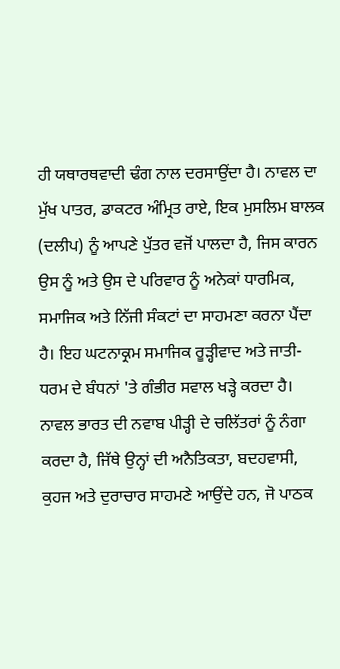ਹੀ ਯਥਾਰਥਵਾਦੀ ਢੰਗ ਨਾਲ ਦਰਸਾਉਂਦਾ ਹੈ। ਨਾਵਲ ਦਾ ਮੁੱਖ ਪਾਤਰ, ਡਾਕਟਰ ਅੰਮ੍ਰਿਤ ਰਾਏ, ਇਕ ਮੁਸਲਿਮ ਬਾਲਕ (ਦਲੀਪ) ਨੂੰ ਆਪਣੇ ਪੁੱਤਰ ਵਜੋਂ ਪਾਲਦਾ ਹੈ, ਜਿਸ ਕਾਰਨ ਉਸ ਨੂੰ ਅਤੇ ਉਸ ਦੇ ਪਰਿਵਾਰ ਨੂੰ ਅਨੇਕਾਂ ਧਾਰਮਿਕ, ਸਮਾਜਿਕ ਅਤੇ ਨਿੱਜੀ ਸੰਕਟਾਂ ਦਾ ਸਾਹਮਣਾ ਕਰਨਾ ਪੈਂਦਾ ਹੈ। ਇਹ ਘਟਨਾਕ੍ਰਮ ਸਮਾਜਿਕ ਰੂੜ੍ਹੀਵਾਦ ਅਤੇ ਜਾਤੀ-ਧਰਮ ਦੇ ਬੰਧਨਾਂ 'ਤੇ ਗੰਭੀਰ ਸਵਾਲ ਖੜ੍ਹੇ ਕਰਦਾ ਹੈ। ਨਾਵਲ ਭਾਰਤ ਦੀ ਨਵਾਬ ਪੀੜ੍ਹੀ ਦੇ ਚਲਿੱਤਰਾਂ ਨੂੰ ਨੰਗਾ ਕਰਦਾ ਹੈ, ਜਿੱਥੇ ਉਨ੍ਹਾਂ ਦੀ ਅਨੈਤਿਕਤਾ, ਬਦਹਵਾਸੀ, ਕੁਹਜ ਅਤੇ ਦੁਰਾਚਾਰ ਸਾਹਮਣੇ ਆਉਂਦੇ ਹਨ, ਜੋ ਪਾਠਕ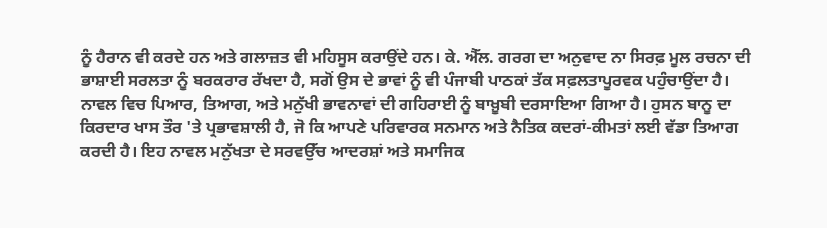ਨੂੰ ਹੈਰਾਨ ਵੀ ਕਰਦੇ ਹਨ ਅਤੇ ਗਲਾਜ਼ਤ ਵੀ ਮਹਿਸੂਸ ਕਰਾਉਂਦੇ ਹਨ। ਕੇ. ਐੱਲ. ਗਰਗ ਦਾ ਅਨੁਵਾਦ ਨਾ ਸਿਰਫ਼ ਮੂਲ ਰਚਨਾ ਦੀ ਭਾਸ਼ਾਈ ਸਰਲਤਾ ਨੂੰ ਬਰਕਰਾਰ ਰੱਖਦਾ ਹੈ, ਸਗੋਂ ਉਸ ਦੇ ਭਾਵਾਂ ਨੂੰ ਵੀ ਪੰਜਾਬੀ ਪਾਠਕਾਂ ਤੱਕ ਸਫ਼ਲਤਾਪੂਰਵਕ ਪਹੁੰਚਾਉਂਦਾ ਹੈ। ਨਾਵਲ ਵਿਚ ਪਿਆਰ, ਤਿਆਗ, ਅਤੇ ਮਨੁੱਖੀ ਭਾਵਨਾਵਾਂ ਦੀ ਗਹਿਰਾਈ ਨੂੰ ਬਾਖ਼ੂਬੀ ਦਰਸਾਇਆ ਗਿਆ ਹੈ। ਹੁਸਨ ਬਾਨੂ ਦਾ ਕਿਰਦਾਰ ਖਾਸ ਤੌਰ 'ਤੇ ਪ੍ਰਭਾਵਸ਼ਾਲੀ ਹੈ, ਜੋ ਕਿ ਆਪਣੇ ਪਰਿਵਾਰਕ ਸਨਮਾਨ ਅਤੇ ਨੈਤਿਕ ਕਦਰਾਂ-ਕੀਮਤਾਂ ਲਈ ਵੱਡਾ ਤਿਆਗ ਕਰਦੀ ਹੈ। ਇਹ ਨਾਵਲ ਮਨੁੱਖਤਾ ਦੇ ਸਰਵਉੱਚ ਆਦਰਸ਼ਾਂ ਅਤੇ ਸਮਾਜਿਕ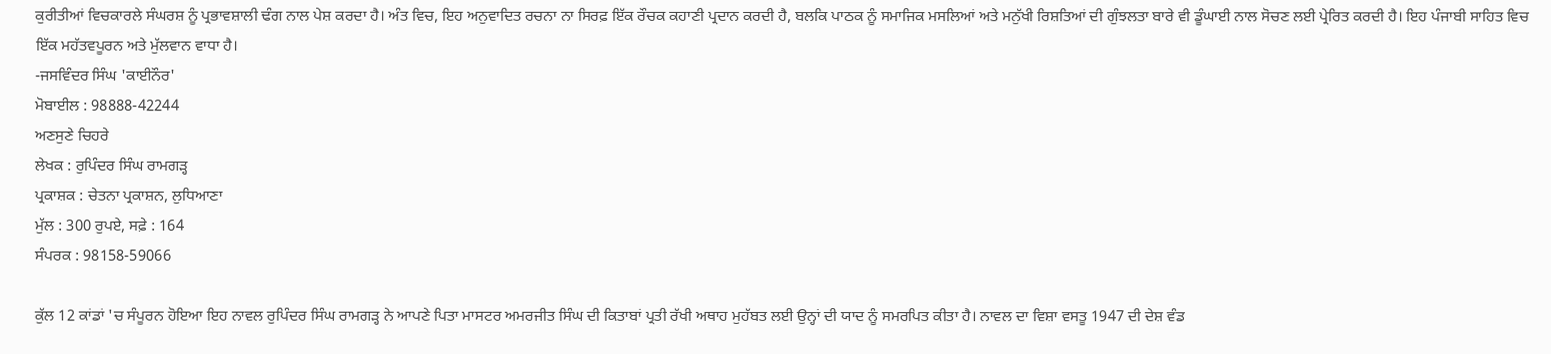ਕੁਰੀਤੀਆਂ ਵਿਚਕਾਰਲੇ ਸੰਘਰਸ਼ ਨੂੰ ਪ੍ਰਭਾਵਸ਼ਾਲੀ ਢੰਗ ਨਾਲ ਪੇਸ਼ ਕਰਦਾ ਹੈ। ਅੰਤ ਵਿਚ, ਇਹ ਅਨੁਵਾਦਿਤ ਰਚਨਾ ਨਾ ਸਿਰਫ਼ ਇੱਕ ਰੌਚਕ ਕਹਾਣੀ ਪ੍ਰਦਾਨ ਕਰਦੀ ਹੈ, ਬਲਕਿ ਪਾਠਕ ਨੂੰ ਸਮਾਜਿਕ ਮਸਲਿਆਂ ਅਤੇ ਮਨੁੱਖੀ ਰਿਸ਼ਤਿਆਂ ਦੀ ਗੁੰਝਲਤਾ ਬਾਰੇ ਵੀ ਡੂੰਘਾਈ ਨਾਲ ਸੋਚਣ ਲਈ ਪ੍ਰੇਰਿਤ ਕਰਦੀ ਹੈ। ਇਹ ਪੰਜਾਬੀ ਸਾਹਿਤ ਵਿਚ ਇੱਕ ਮਹੱਤਵਪੂਰਨ ਅਤੇ ਮੁੱਲਵਾਨ ਵਾਧਾ ਹੈ।
-ਜਸਵਿੰਦਰ ਸਿੰਘ 'ਕਾਈਨੌਰ'
ਮੋਬਾਈਲ : 98888-42244
ਅਣਸੁਣੇ ਚਿਹਰੇ
ਲੇਖਕ : ਰੁਪਿੰਦਰ ਸਿੰਘ ਰਾਮਗੜ੍ਹ
ਪ੍ਰਕਾਸ਼ਕ : ਚੇਤਨਾ ਪ੍ਰਕਾਸ਼ਨ, ਲੁਧਿਆਣਾ
ਮੁੱਲ : 300 ਰੁਪਏ, ਸਫ਼ੇ : 164
ਸੰਪਰਕ : 98158-59066

ਕੁੱਲ 12 ਕਾਂਡਾਂ 'ਚ ਸੰਪੂਰਨ ਹੋਇਆ ਇਹ ਨਾਵਲ ਰੁਪਿੰਦਰ ਸਿੰਘ ਰਾਮਗੜ੍ਹ ਨੇ ਆਪਣੇ ਪਿਤਾ ਮਾਸਟਰ ਅਮਰਜੀਤ ਸਿੰਘ ਦੀ ਕਿਤਾਬਾਂ ਪ੍ਰਤੀ ਰੱਖੀ ਅਥਾਹ ਮੁਹੱਬਤ ਲਈ ਉਨ੍ਹਾਂ ਦੀ ਯਾਦ ਨੂੰ ਸਮਰਪਿਤ ਕੀਤਾ ਹੈ। ਨਾਵਲ ਦਾ ਵਿਸ਼ਾ ਵਸਤੂ 1947 ਦੀ ਦੇਸ਼ ਵੰਡ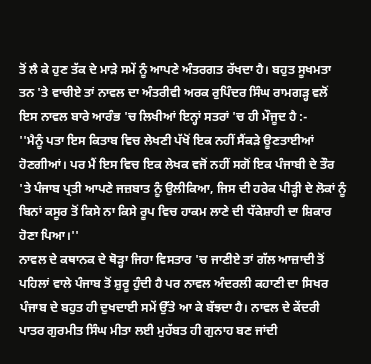ਤੋਂ ਲੈ ਕੇ ਹੁਣ ਤੱਕ ਦੇ ਮਾੜੇ ਸਮੇਂ ਨੂੰ ਆਪਣੇ ਅੰਤਰਗਤ ਰੱਖਦਾ ਹੈ। ਬਹੁਤ ਸੂਖਮਤਾ ਤਨ 'ਤੇ ਵਾਚੀਏ ਤਾਂ ਨਾਵਲ ਦਾ ਅੰਤਰੀਵੀ ਅਰਕ ਰੁਪਿੰਦਰ ਸਿੰਘ ਰਾਮਗੜ੍ਹ ਵਲੋਂ ਇਸ ਨਾਵਲ ਬਾਰੇ ਆਰੰਭ 'ਚ ਲਿਖੀਆਂ ਇਨ੍ਹਾਂ ਸਤਰਾਂ 'ਚ ਹੀ ਮੌਜੂਦ ਹੈ :-
''ਮੈਨੂੰ ਪਤਾ ਇਸ ਕਿਤਾਬ ਵਿਚ ਲੇਖਣੀ ਪੱਖੋਂ ਇਕ ਨਹੀਂ ਸੈਂਕੜੇ ਊਣਤਾਈਆਂ ਹੋਣਗੀਆਂ। ਪਰ ਮੈਂ ਇਸ ਵਿਚ ਇਕ ਲੇਖਕ ਵਜੋਂ ਨਹੀਂ ਸਗੋਂ ਇਕ ਪੰਜਾਬੀ ਦੇ ਤੌਰ 'ਤੇ ਪੰਜਾਬ ਪ੍ਰਤੀ ਆਪਣੇ ਜਜ਼ਬਾਤ ਨੂੰ ਉਲੀਕਿਆ, ਜਿਸ ਦੀ ਹਰੇਕ ਪੀੜ੍ਹੀ ਦੇ ਲੋਕਾਂ ਨੂੰ ਬਿਨਾਂ ਕਸੂਰ ਤੋਂ ਕਿਸੇ ਨਾ ਕਿਸੇ ਰੂਪ ਵਿਚ ਹਾਕਮ ਲਾਣੇ ਦੀ ਧੱਕੇਸ਼ਾਹੀ ਦਾ ਸ਼ਿਕਾਰ ਹੋਣਾ ਪਿਆ।''
ਨਾਵਲ ਦੇ ਕਥਾਨਕ ਦੇ ਥੋੜ੍ਹਾ ਜਿਹਾ ਵਿਸਤਾਰ 'ਚ ਜਾਣੀਏ ਤਾਂ ਗੱਲ ਆਜ਼ਾਦੀ ਤੋਂ ਪਹਿਲਾਂ ਵਾਲੇ ਪੰਜਾਬ ਤੋਂ ਸ਼ੁਰੂ ਹੁੰਦੀ ਹੈ ਪਰ ਨਾਵਲ ਅੰਦਰਲੀ ਕਹਾਣੀ ਦਾ ਸਿਖਰ ਪੰਜਾਬ ਦੇ ਬਹੁਤ ਹੀ ਦੁਖਦਾਈ ਸਮੇਂ ਉੱਤੇ ਆ ਕੇ ਬੱਝਦਾ ਹੈ। ਨਾਵਲ ਦੇ ਕੇਂਦਰੀ ਪਾਤਰ ਗੁਰਮੀਤ ਸਿੰਘ ਮੀਤਾ ਲਈ ਮੁਹੱਬਤ ਹੀ ਗੁਨਾਹ ਬਣ ਜਾਂਦੀ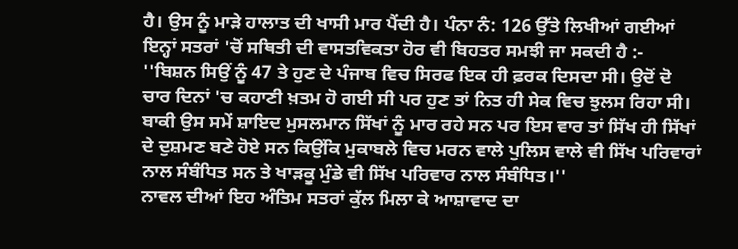ਹੈ। ਉਸ ਨੂੰ ਮਾੜੇ ਹਾਲਾਤ ਦੀ ਖਾਸੀ ਮਾਰ ਪੈਂਦੀ ਹੈ। ਪੰਨਾ ਨੰ: 126 ਉੱਤੇ ਲਿਖੀਆਂ ਗਈਆਂ ਇਨ੍ਹਾਂ ਸਤਰਾਂ 'ਚੋਂ ਸਥਿਤੀ ਦੀ ਵਾਸਤਵਿਕਤਾ ਹੋਰ ਵੀ ਬਿਹਤਰ ਸਮਝੀ ਜਾ ਸਕਦੀ ਹੈ :-
''ਬਿਸ਼ਨ ਸਿਉਂ ਨੂੰ 47 ਤੇ ਹੁਣ ਦੇ ਪੰਜਾਬ ਵਿਚ ਸਿਰਫ ਇਕ ਹੀ ਫ਼ਰਕ ਦਿਸਦਾ ਸੀ। ਉਦੋਂ ਦੋ ਚਾਰ ਦਿਨਾਂ 'ਚ ਕਹਾਣੀ ਖ਼ਤਮ ਹੋ ਗਈ ਸੀ ਪਰ ਹੁਣ ਤਾਂ ਨਿਤ ਹੀ ਸੇਕ ਵਿਚ ਝੁਲਸ ਰਿਹਾ ਸੀ। ਬਾਕੀ ਉਸ ਸਮੇਂ ਸ਼ਾਇਦ ਮੁਸਲਮਾਨ ਸਿੱਖਾਂ ਨੂੰ ਮਾਰ ਰਹੇ ਸਨ ਪਰ ਇਸ ਵਾਰ ਤਾਂ ਸਿੱਖ ਹੀ ਸਿੱਖਾਂ ਦੇ ਦੁਸ਼ਮਣ ਬਣੇ ਹੋਏ ਸਨ ਕਿਉਂਕਿ ਮੁਕਾਬਲੇ ਵਿਚ ਮਰਨ ਵਾਲੇ ਪੁਲਿਸ ਵਾਲੇ ਵੀ ਸਿੱਖ ਪਰਿਵਾਰਾਂ ਨਾਲ ਸੰਬੰਧਿਤ ਸਨ ਤੇ ਖਾੜਕੂ ਮੁੰਡੇ ਵੀ ਸਿੱਖ ਪਰਿਵਾਰ ਨਾਲ ਸੰਬੰਧਿਤ।''
ਨਾਵਲ ਦੀਆਂ ਇਹ ਅੰਤਿਮ ਸਤਰਾਂ ਕੁੱਲ ਮਿਲਾ ਕੇ ਆਸ਼ਾਵਾਦ ਦਾ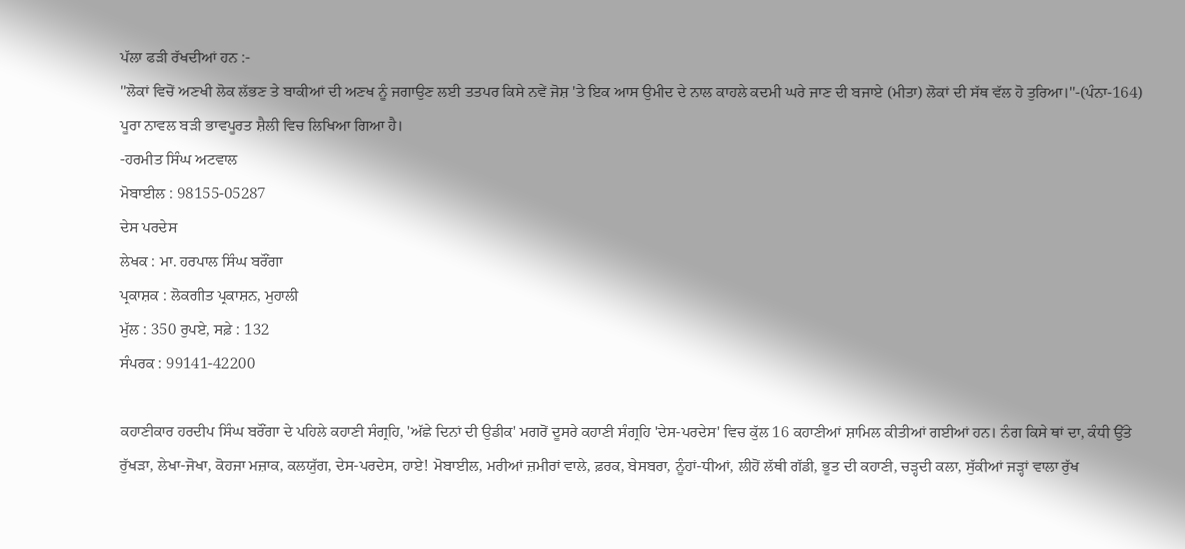ਪੱਲਾ ਫੜੀ ਰੱਖਦੀਆਂ ਹਨ :-
''ਲੋਕਾਂ ਵਿਚੋਂ ਅਣਖੀ ਲੋਕ ਲੱਭਣ ਤੇ ਬਾਕੀਆਂ ਦੀ ਅਣਖ ਨੂੰ ਜਗਾਉਣ ਲਈ ਤਤਪਰ ਕਿਸੇ ਨਵੇਂ ਜੋਸ਼ 'ਤੇ ਇਕ ਆਸ ਉਮੀਦ ਦੇ ਨਾਲ ਕਾਹਲੇ ਕਦਮੀ ਘਰੇ ਜਾਣ ਦੀ ਬਜਾਏ (ਮੀਤਾ) ਲੋਕਾਂ ਦੀ ਸੱਥ ਵੱਲ ਹੋ ਤੁਰਿਆ।''-(ਪੰਨਾ-164)
ਪੂਰਾ ਨਾਵਲ ਬੜੀ ਭਾਵਪੂਰਤ ਸ਼ੈਲੀ ਵਿਚ ਲਿਖਿਆ ਗਿਆ ਹੈ।
-ਹਰਮੀਤ ਸਿੰਘ ਅਟਵਾਲ
ਮੋਬਾਈਲ : 98155-05287
ਦੇਸ ਪਰਦੇਸ
ਲੇਖਕ : ਮਾ. ਹਰਪਾਲ ਸਿੰਘ ਬਰੌਂਗਾ
ਪ੍ਰਕਾਸ਼ਕ : ਲੋਕਗੀਤ ਪ੍ਰਕਾਸ਼ਨ, ਮੁਹਾਲੀ
ਮੁੱਲ : 350 ਰੁਪਏ, ਸਫ਼ੇ : 132
ਸੰਪਰਕ : 99141-42200

ਕਹਾਣੀਕਾਰ ਹਰਦੀਪ ਸਿੰਘ ਬਰੌਂਗਾ ਦੇ ਪਹਿਲੇ ਕਹਾਣੀ ਸੰਗ੍ਰਹਿ, 'ਅੱਛੇ ਦਿਨਾਂ ਦੀ ਉਡੀਕ' ਮਗਰੋਂ ਦੂਸਰੇ ਕਹਾਣੀ ਸੰਗ੍ਰਹਿ 'ਦੇਸ-ਪਰਦੇਸ' ਵਿਚ ਕੁੱਲ 16 ਕਹਾਣੀਆਂ ਸ਼ਾਮਿਲ ਕੀਤੀਆਂ ਗਈਆਂ ਹਨ। ਨੰਗ ਕਿਸੇ ਥਾਂ ਦਾ, ਕੰਧੀ ਉੱਤੇ ਰੁੱਖੜਾ, ਲੇਖਾ-ਜੋਖਾ, ਕੋਹਜਾ ਮਜ਼ਾਕ, ਕਲਯੁੱਗ, ਦੇਸ-ਪਰਦੇਸ, ਹਾਏ! ਮੋਬਾਈਲ, ਮਰੀਆਂ ਜ਼ਮੀਰਾਂ ਵਾਲੇ, ਫ਼ਰਕ, ਬੇਸਬਰਾ, ਨੂੰਹਾਂ-ਧੀਆਂ, ਲੀਹੋਂ ਲੱਥੀ ਗੱਡੀ, ਭੂਤ ਦੀ ਕਹਾਣੀ, ਚੜ੍ਹਦੀ ਕਲਾ, ਸੁੱਕੀਆਂ ਜੜ੍ਹਾਂ ਵਾਲਾ ਰੁੱਖ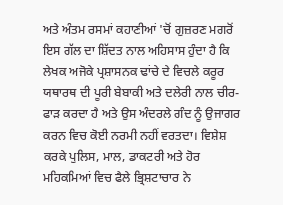ਅਤੇ ਅੰਤਮ ਰਸਮਾਂ ਕਹਾਣੀਆਂ 'ਚੋਂ ਗੁਜ਼ਰਣ ਮਗਰੋਂ ਇਸ ਗੱਲ ਦਾ ਸ਼ਿੱਦਤ ਨਾਲ ਅਹਿਸਾਸ ਹੁੰਦਾ ਹੈ ਕਿ ਲੇਖਕ ਅਜੋਕੇ ਪ੍ਰਸ਼ਾਸਨਕ ਢਾਂਚੇ ਦੇ ਵਿਚਲੇ ਕਰੂਰ ਯਥਾਰਥ ਦੀ ਪੂਰੀ ਬੇਬਾਕੀ ਅਤੇ ਦਲੇਰੀ ਨਾਲ ਚੀਰ-ਫਾੜ ਕਰਦਾ ਹੈ ਅਤੇ ਉਸ ਅੰਦਰਲੇ ਗੰਦ ਨੂੰ ਉਜਾਗਰ ਕਰਨ ਵਿਚ ਕੋਈ ਨਰਮੀ ਨਹੀਂ ਵਰਤਦਾ। ਵਿਸ਼ੇਸ਼ ਕਰਕੇ ਪੁਲਿਸ, ਮਾਲ, ਡਾਕਟਰੀ ਅਤੇ ਹੋਰ ਮਹਿਕਮਿਆਂ ਵਿਚ ਫੈਲੇ ਭ੍ਰਿਸ਼ਟਾਚਾਰ ਨੇ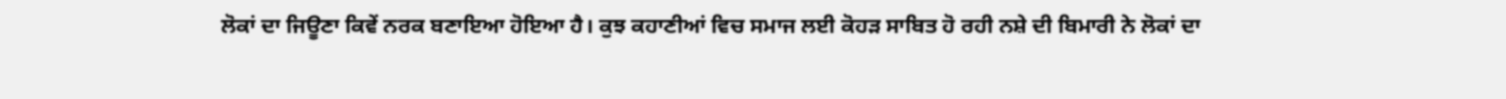ਲੋਕਾਂ ਦਾ ਜਿਊਣਾ ਕਿਵੇਂ ਨਰਕ ਬਣਾਇਆ ਹੋਇਆ ਹੈ। ਕੁਝ ਕਹਾਣੀਆਂ ਵਿਚ ਸਮਾਜ ਲਈ ਕੋਹੜ ਸਾਬਿਤ ਹੋ ਰਹੀ ਨਸ਼ੇ ਦੀ ਬਿਮਾਰੀ ਨੇ ਲੋਕਾਂ ਦਾ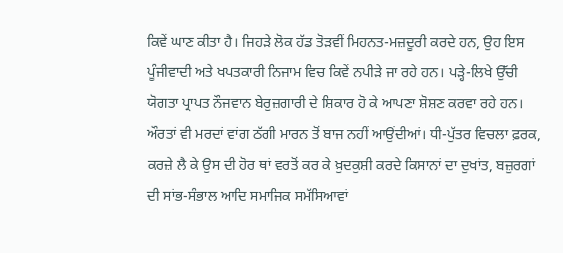ਕਿਵੇਂ ਘਾਣ ਕੀਤਾ ਹੈ। ਜਿਹੜੇ ਲੋਕ ਹੱਡ ਤੋੜਵੀਂ ਮਿਹਨਤ-ਮਜ਼ਦੂਰੀ ਕਰਦੇ ਹਨ, ਉਹ ਇਸ ਪੂੰਜੀਵਾਦੀ ਅਤੇ ਖਪਤਕਾਰੀ ਨਿਜਾਮ ਵਿਚ ਕਿਵੇਂ ਨਪੀੜੇ ਜਾ ਰਹੇ ਹਨ। ਪੜ੍ਹੇ-ਲਿਖੇ ਉੱਚੀ ਯੋਗਤਾ ਪ੍ਰਾਪਤ ਨੌਜਵਾਨ ਬੇਰੁਜ਼ਗਾਰੀ ਦੇ ਸ਼ਿਕਾਰ ਹੋ ਕੇ ਆਪਣਾ ਸ਼ੋਸ਼ਣ ਕਰਵਾ ਰਹੇ ਹਨ। ਔਰਤਾਂ ਵੀ ਮਰਦਾਂ ਵਾਂਗ ਠੱਗੀ ਮਾਰਨ ਤੋਂ ਬਾਜ ਨਹੀਂ ਆਉਂਦੀਆਂ। ਧੀ-ਪੁੱਤਰ ਵਿਚਲਾ ਫ਼ਰਕ, ਕਰਜ਼ੇ ਲੈ ਕੇ ਉਸ ਦੀ ਹੋਰ ਥਾਂ ਵਰਤੋਂ ਕਰ ਕੇ ਖ਼ੁਦਕੁਸ਼ੀ ਕਰਦੇ ਕਿਸਾਨਾਂ ਦਾ ਦੁਖਾਂਤ, ਬਜ਼ੁਰਗਾਂ ਦੀ ਸਾਂਭ-ਸੰਭਾਲ ਆਦਿ ਸਮਾਜਿਕ ਸਮੱਸਿਆਵਾਂ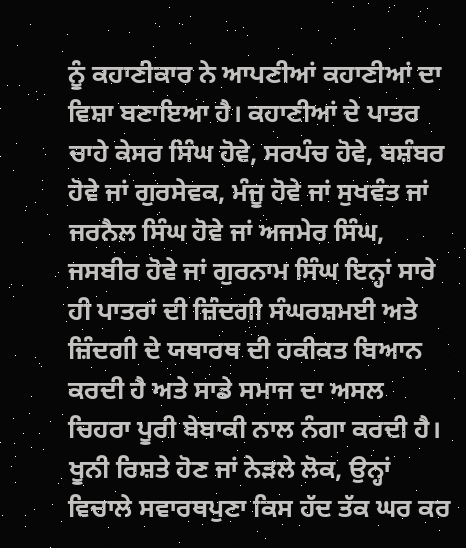ਨੂੰ ਕਹਾਣੀਕਾਰ ਨੇ ਆਪਣੀਆਂ ਕਹਾਣੀਆਂ ਦਾ ਵਿਸ਼ਾ ਬਣਾਇਆ ਹੈ। ਕਹਾਣੀਆਂ ਦੇ ਪਾਤਰ ਚਾਹੇ ਕੇਸਰ ਸਿੰਘ ਹੋਵੇ, ਸਰਪੰਚ ਹੋਵੇ, ਬਸ਼ੰਬਰ ਹੋਵੇ ਜਾਂ ਗੁਰਸੇਵਕ, ਮੰਜੂ ਹੋਵੇ ਜਾਂ ਸੁਖਵੰਤ ਜਾਂ ਜਰਨੈਲ ਸਿੰਘ ਹੋਵੇ ਜਾਂ ਅਜਮੇਰ ਸਿੰਘ, ਜਸਬੀਰ ਹੋਵੇ ਜਾਂ ਗੁਰਨਾਮ ਸਿੰਘ ਇਨ੍ਹਾਂ ਸਾਰੇ ਹੀ ਪਾਤਰਾਂ ਦੀ ਜ਼ਿੰਦਗੀ ਸੰਘਰਸ਼ਮਈ ਅਤੇ ਜ਼ਿੰਦਗੀ ਦੇ ਯਥਾਰਥ ਦੀ ਹਕੀਕਤ ਬਿਆਨ ਕਰਦੀ ਹੈ ਅਤੇ ਸਾਡੇ ਸਮਾਜ ਦਾ ਅਸਲ ਚਿਹਰਾ ਪੂਰੀ ਬੇਬਾਕੀ ਨਾਲ ਨੰਗਾ ਕਰਦੀ ਹੈ। ਖੂਨੀ ਰਿਸ਼ਤੇ ਹੋਣ ਜਾਂ ਨੇੜਲੇ ਲੋਕ, ਉਨ੍ਹਾਂ ਵਿਚਾਲੇ ਸਵਾਰਥਪੁਣਾ ਕਿਸ ਹੱਦ ਤੱਕ ਘਰ ਕਰ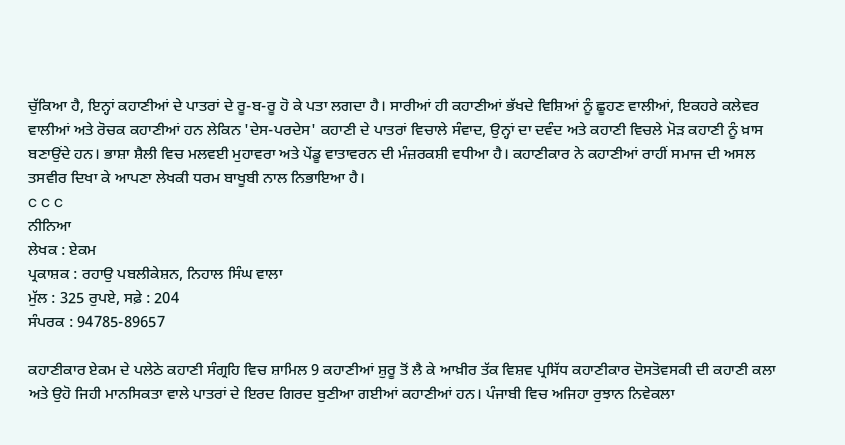ਚੁੱਕਿਆ ਹੈ, ਇਨ੍ਹਾਂ ਕਹਾਣੀਆਂ ਦੇ ਪਾਤਰਾਂ ਦੇ ਰੂ-ਬ-ਰੂ ਹੋ ਕੇ ਪਤਾ ਲਗਦਾ ਹੈ। ਸਾਰੀਆਂ ਹੀ ਕਹਾਣੀਆਂ ਭੱਖਦੇ ਵਿਸ਼ਿਆਂ ਨੂੰ ਛੂਹਣ ਵਾਲੀਆਂ, ਇਕਹਰੇ ਕਲੇਵਰ ਵਾਲੀਆਂ ਅਤੇ ਰੋਚਕ ਕਹਾਣੀਆਂ ਹਨ ਲੇਕਿਨ 'ਦੇਸ-ਪਰਦੇਸ' ਕਹਾਣੀ ਦੇ ਪਾਤਰਾਂ ਵਿਚਾਲੇ ਸੰਵਾਦ, ਉਨ੍ਹਾਂ ਦਾ ਦਵੰਦ ਅਤੇ ਕਹਾਣੀ ਵਿਚਲੇ ਮੋੜ ਕਹਾਣੀ ਨੂੰ ਖ਼ਾਸ ਬਣਾਉਂਦੇ ਹਨ। ਭਾਸ਼ਾ ਸ਼ੈਲੀ ਵਿਚ ਮਲਵਈ ਮੁਹਾਵਰਾ ਅਤੇ ਪੇਂਡੂ ਵਾਤਾਵਰਨ ਦੀ ਮੰਜ਼ਰਕਸ਼ੀ ਵਧੀਆ ਹੈ। ਕਹਾਣੀਕਾਰ ਨੇ ਕਹਾਣੀਆਂ ਰਾਹੀਂ ਸਮਾਜ ਦੀ ਅਸਲ ਤਸਵੀਰ ਦਿਖਾ ਕੇ ਆਪਣਾ ਲੇਖਕੀ ਧਰਮ ਬਾਖੂਬੀ ਨਾਲ ਨਿਭਾਇਆ ਹੈ।
c c c
ਨੀਨਿਆ
ਲੇਖਕ : ਏਕਮ
ਪ੍ਰਕਾਸ਼ਕ : ਰਹਾਉ ਪਬਲੀਕੇਸ਼ਨ, ਨਿਹਾਲ ਸਿੰਘ ਵਾਲਾ
ਮੁੱਲ : 325 ਰੁਪਏ, ਸਫ਼ੇ : 204
ਸੰਪਰਕ : 94785-89657

ਕਹਾਣੀਕਾਰ ਏਕਮ ਦੇ ਪਲੇਠੇ ਕਹਾਣੀ ਸੰਗ੍ਰਹਿ ਵਿਚ ਸ਼ਾਮਿਲ 9 ਕਹਾਣੀਆਂ ਸ਼ੁਰੂ ਤੋਂ ਲੈ ਕੇ ਆਖ਼ੀਰ ਤੱਕ ਵਿਸ਼ਵ ਪ੍ਰਸਿੱਧ ਕਹਾਣੀਕਾਰ ਦੋਸਤੋਵਸਕੀ ਦੀ ਕਹਾਣੀ ਕਲਾ ਅਤੇ ਉਹੋ ਜਿਹੀ ਮਾਨਸਿਕਤਾ ਵਾਲੇ ਪਾਤਰਾਂ ਦੇ ਇਰਦ ਗਿਰਦ ਬੁਣੀਆ ਗਈਆਂ ਕਹਾਣੀਆਂ ਹਨ। ਪੰਜਾਬੀ ਵਿਚ ਅਜਿਹਾ ਰੁਝਾਨ ਨਿਵੇਕਲਾ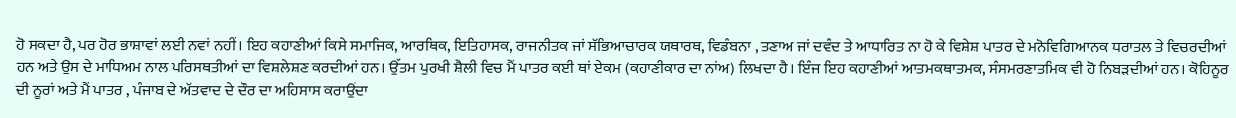ਹੋ ਸਕਦਾ ਹੈ, ਪਰ ਹੋਰ ਭਾਸ਼ਾਵਾਂ ਲਈ ਨਵਾਂ ਨਹੀਂ। ਇਹ ਕਹਾਣੀਆਂ ਕਿਸੇ ਸਮਾਜਿਕ, ਆਰਥਿਕ, ਇਤਿਹਾਸਕ, ਰਾਜਨੀਤਕ ਜਾਂ ਸੱਭਿਆਚਾਰਕ ਯਥਾਰਥ, ਵਿਡੰਬਨਾ , ਤਣਾਅ ਜਾਂ ਦਵੰਦ ਤੇ ਆਧਾਰਿਤ ਨਾ ਹੋ ਕੇ ਵਿਸ਼ੇਸ਼ ਪਾਤਰ ਦੇ ਮਨੋਵਿਗਿਆਨਕ ਧਰਾਤਲ ਤੇ ਵਿਚਰਦੀਆਂ ਹਨ ਅਤੇ ਉਸ ਦੇ ਮਾਧਿਅਮ ਨਾਲ ਪਰਿਸਥਤੀਆਂ ਦਾ ਵਿਸ਼ਲੇਸ਼ਣ ਕਰਦੀਆਂ ਹਨ। ਉੱਤਮ ਪੁਰਖੀ ਸ਼ੈਲੀ ਵਿਚ ਮੈਂ ਪਾਤਰ ਕਈ ਥਾਂ ਏਕਮ (ਕਹਾਣੀਕਾਰ ਦਾ ਨਾਂਅ) ਲਿਖਦਾ ਹੈ। ਇੰਜ ਇਹ ਕਹਾਣੀਆਂ ਆਤਮਕਥਾਤਮਕ, ਸੰਸਮਰਣਾਤਮਿਕ ਵੀ ਹੋ ਨਿਬੜਦੀਆਂ ਹਨ। ਕੋਹਿਨੂਰ ਦੀ ਨੂਰਾਂ ਅਤੇ ਮੈਂ ਪਾਤਰ , ਪੰਜਾਬ ਦੇ ਅੱਤਵਾਦ ਦੇ ਦੌਰ ਦਾ ਅਹਿਸਾਸ ਕਰਾਉਂਦਾ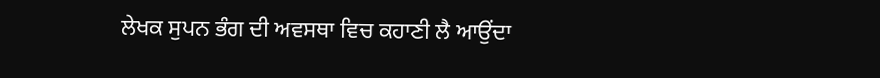ਲੇਖਕ ਸੁਪਨ ਭੰਗ ਦੀ ਅਵਸਥਾ ਵਿਚ ਕਹਾਣੀ ਲੈ ਆਉਂਦਾ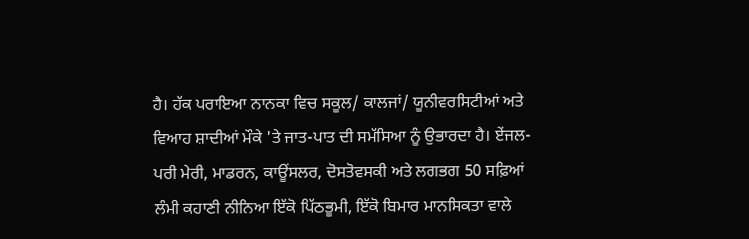ਹੈ। ਹੱਕ ਪਰਾਇਆ ਨਾਨਕਾ ਵਿਚ ਸਕੂਲ/ ਕਾਲਜਾਂ/ ਯੂਨੀਵਰਸਿਟੀਆਂ ਅਤੇ ਵਿਆਹ ਸ਼ਾਦੀਆਂ ਮੌਕੇ 'ਤੇ ਜਾਤ-ਪਾਤ ਦੀ ਸਮੱਸਿਆ ਨੂੰ ਉਭਾਰਦਾ ਹੈ। ਏਂਜਲ-ਪਰੀ ਮੇਰੀ, ਮਾਡਰਨ, ਕਾਊਂਸਲਰ, ਦੋਸਤੋਵਸਕੀ ਅਤੇ ਲਗਭਗ 50 ਸਫ਼ਿਆਂ ਲੰਮੀ ਕਹਾਣੀ ਨੀਨਿਆ ਇੱਕੋ ਪਿੱਠਭੂਮੀ, ਇੱਕੋ ਬਿਮਾਰ ਮਾਨਸਿਕਤਾ ਵਾਲੇ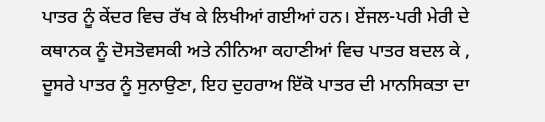ਪਾਤਰ ਨੂੰ ਕੇਂਦਰ ਵਿਚ ਰੱਖ ਕੇ ਲਿਖੀਆਂ ਗਈਆਂ ਹਨ। ਏਂਜਲ-ਪਰੀ ਮੇਰੀ ਦੇ ਕਥਾਨਕ ਨੂੰ ਦੋਸਤੋਵਸਕੀ ਅਤੇ ਨੀਨਿਆ ਕਹਾਣੀਆਂ ਵਿਚ ਪਾਤਰ ਬਦਲ ਕੇ , ਦੂਸਰੇ ਪਾਤਰ ਨੂੰ ਸੁਨਾਉਣਾ, ਇਹ ਦੁਹਰਾਅ ਇੱਕੋ ਪਾਤਰ ਦੀ ਮਾਨਸਿਕਤਾ ਦਾ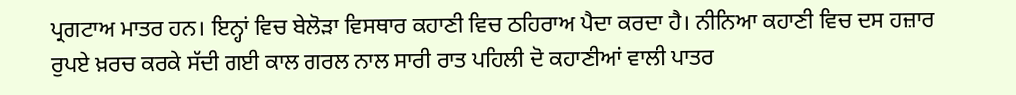ਪ੍ਰਗਟਾਅ ਮਾਤਰ ਹਨ। ਇਨ੍ਹਾਂ ਵਿਚ ਬੇਲੋੜਾ ਵਿਸਥਾਰ ਕਹਾਣੀ ਵਿਚ ਠਹਿਰਾਅ ਪੈਦਾ ਕਰਦਾ ਹੈ। ਨੀਨਿਆ ਕਹਾਣੀ ਵਿਚ ਦਸ ਹਜ਼ਾਰ ਰੁਪਏ ਖ਼ਰਚ ਕਰਕੇ ਸੱਦੀ ਗਈ ਕਾਲ ਗਰਲ ਨਾਲ ਸਾਰੀ ਰਾਤ ਪਹਿਲੀ ਦੋ ਕਹਾਣੀਆਂ ਵਾਲੀ ਪਾਤਰ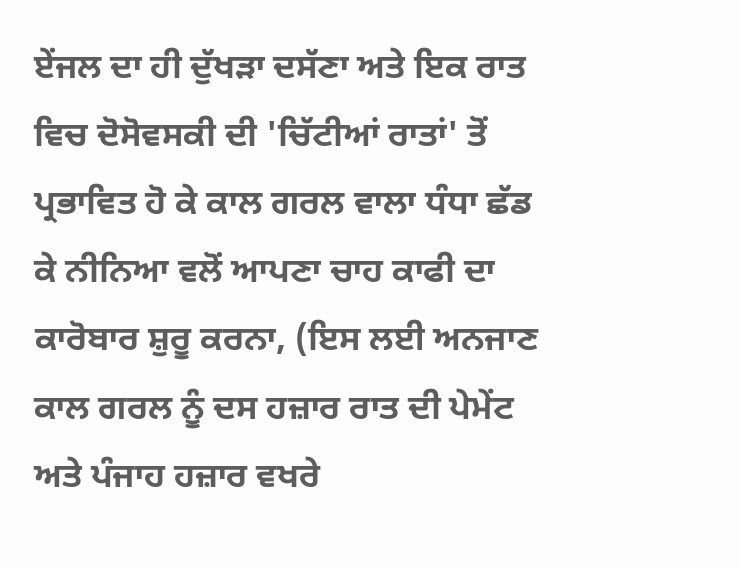ਏਂਜਲ ਦਾ ਹੀ ਦੁੱਖੜਾ ਦਸੱਣਾ ਅਤੇ ਇਕ ਰਾਤ ਵਿਚ ਦੋਸੋਵਸਕੀ ਦੀ 'ਚਿੱਟੀਆਂ ਰਾਤਾਂ' ਤੋਂ ਪ੍ਰਭਾਵਿਤ ਹੋ ਕੇ ਕਾਲ ਗਰਲ ਵਾਲਾ ਧੰਧਾ ਛੱਡ ਕੇ ਨੀਨਿਆ ਵਲੋਂ ਆਪਣਾ ਚਾਹ ਕਾਫੀ ਦਾ ਕਾਰੋਬਾਰ ਸ਼ੁਰੂ ਕਰਨਾ, (ਇਸ ਲਈ ਅਨਜਾਣ ਕਾਲ ਗਰਲ ਨੂੰ ਦਸ ਹਜ਼ਾਰ ਰਾਤ ਦੀ ਪੇਮੇਂਟ ਅਤੇ ਪੰਜਾਹ ਹਜ਼ਾਰ ਵਖਰੇ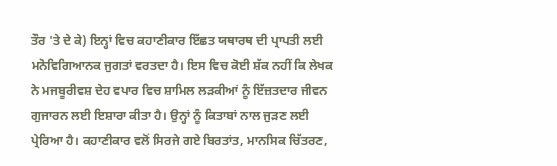ਤੌਰ 'ਤੇ ਦੇ ਕੇ) ਇਨ੍ਹਾਂ ਵਿਚ ਕਹਾਣੀਕਾਰ ਇੱਛਤ ਯਥਾਰਥ ਦੀ ਪ੍ਰਾਪਤੀ ਲਈ ਮਨੋਵਿਗਿਆਨਕ ਜੁਗਤਾਂ ਵਰਤਦਾ ਹੈ। ਇਸ ਵਿਚ ਕੋਈ ਸ਼ੱਕ ਨਹੀਂ ਕਿ ਲੇਖਕ ਨੇ ਮਜਬੂਰੀਵਸ਼ ਦੇਹ ਵਪਾਰ ਵਿਚ ਸ਼ਾਮਿਲ ਲੜਕੀਆਂ ਨੂੰ ਇੱਜ਼ਤਦਾਰ ਜੀਵਨ ਗੁਜਾਰਨ ਲਈ ਇਸ਼ਾਰਾ ਕੀਤਾ ਹੈ। ਉਨ੍ਹਾਂ ਨੂੰ ਕਿਤਾਬਾਂ ਨਾਲ ਜੁੜਣ ਲਈ ਪ੍ਰੇਰਿਆ ਹੈ। ਕਹਾਣੀਕਾਰ ਵਲੋਂ ਸਿਰਜੇ ਗਏ ਬਿਰਤਾਂਤ, ਮਾਨਸਿਕ ਚਿੱਤਰਣ,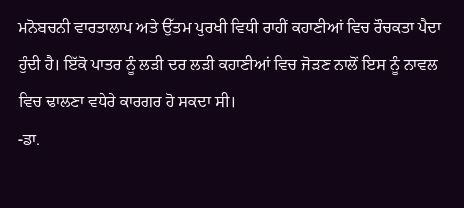ਮਨੋਬਚਨੀ ਵਾਰਤਾਲਾਪ ਅਤੇ ਉੱਤਮ ਪੁਰਖੀ ਵਿਧੀ ਰਾਹੀਂ ਕਹਾਣੀਆਂ ਵਿਚ ਰੌਚਕਤਾ ਪੈਦਾ ਹੁੰਦੀ ਹੈ। ਇੱਕੋ ਪਾਤਰ ਨੂੰ ਲੜੀ ਦਰ ਲੜੀ ਕਹਾਣੀਆਂ ਵਿਚ ਜੋੜਣ ਨਾਲੋਂ ਇਸ ਨੂੰ ਨਾਵਲ ਵਿਚ ਢਾਲਣਾ ਵਧੇਰੇ ਕਾਰਗਰ ਹੋ ਸਕਦਾ ਸੀ।
-ਡਾ.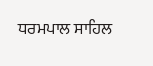ਧਰਮਪਾਲ ਸਾਹਿਲ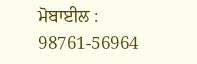ਮੋਬਾਈਲ : 98761-56964